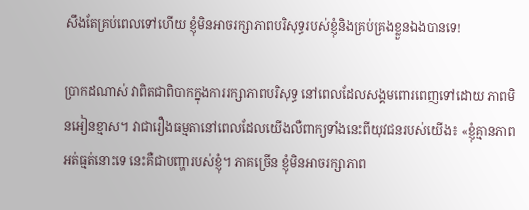សឹងតែគ្រប់ពេលទៅហើយ ខ្ញុំមិនអាចរក្សាភាពបរិសុទ្ធរបស់ខ្ញុំនិងគ្រប់គ្រងខ្លួនឯងបានទេ!

ប្រាកដណាស់ វាពិតជាពិបាកក្នុងការរក្សាភាពបរិសុទ្ធ នៅពេលដែលសង្គមពោរពេញទៅដោយ ភាពមិនអៀនខ្មាស។ វាជារឿងធម្មតានៅពេលដែលយើងលឺពាក្យទាំងនេះពីយុវជនរបស់យើង៖ «ខ្ញុំគ្មានភាពអត់ធ្មត់នោះទេ នេះគឺជាបញ្ហារបស់ខ្ញុំ។ ភាគច្រើន ខ្ញុំមិនអាចរក្សាភាព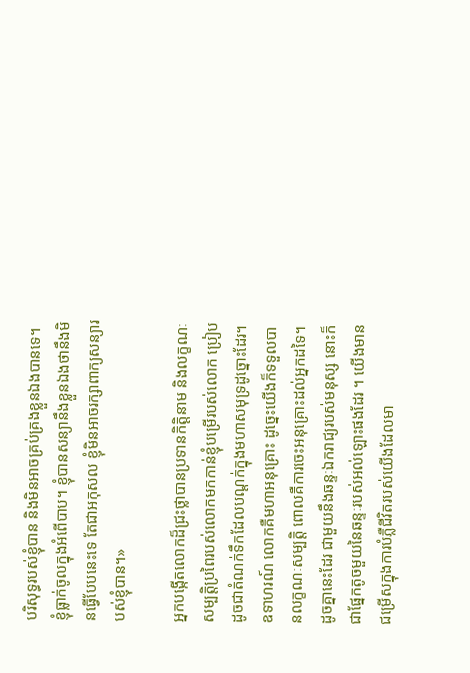បរិសុទ្ធរបស់ខ្ញុំបាន និងមិនអាចគ្រប់គ្រងខ្លួនឯងបានទេ។ ខ្ញុំធ្លាក់ចូលក្នុងអំពើបាប។ ខ្ញុំបានសន្យានឹងខ្លួនឯងថានឹងមិនធ្វើបែបនេះទេ តែជាអកុសល ខ្ញុំមិនអាចរក្សាពាក្យសន្យារបស់ខ្ញុំបាន។»

អ្នកបង្កើតលោកដ៏ជ្រះថ្លាបានប្រទានកិត្តិនាម និងលក្ខណៈសម្បត្តិប្រពៃរបស់លោកមកកាន់ខ្ញុំបម្រើរបស់លោក ប្រៀបដូចជាតំណក់ទឹកដែលបណ្តក់ក្នុងមហាសមុទ្រដូច្នោះដែរ។ ឧទាហរណ៍ លោកគឺមហាអនុគ្រោះ ដូច្នេះយើងក៏ទទួលបានលក្ខណៈសម្បត្តិ ពោលគឺការចេះអនុគ្រោះដល់អ្នកដទៃ។ ដូចគ្នានេះដែរ ជាមួយនឹងឆន្ទៈឯករាជ្យរបស់មនុស្ស នោះក៏ជាផ្នែកតូចមួយនៃឆន្ទៈរបស់អល់ឡោះផងដែរ ។ យើងមានជម្រើសក្នុងការបំភ្លឺជីវិតរបស់យើងដែលមា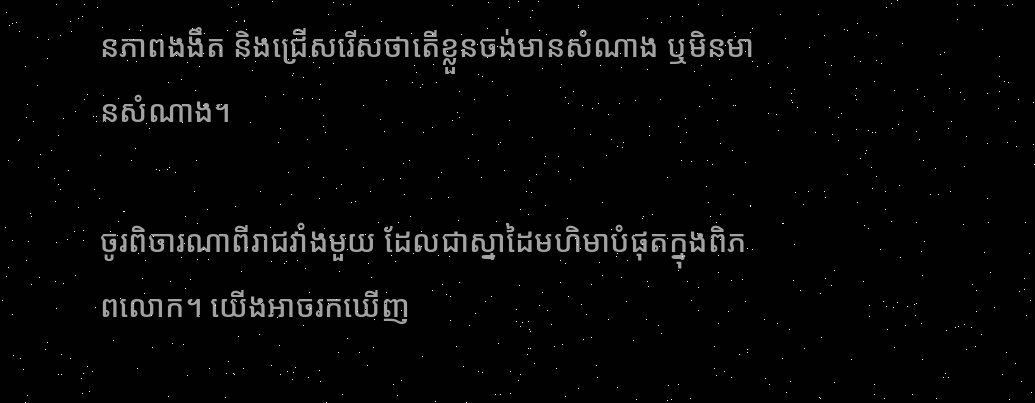នភាពងងឹត និងជ្រើសរើសថាតើខ្លួនចង់មានសំណាង ឬមិនមានសំណាង។

ចូរពិចារណាពីរាជវាំងមួយ ដែលជាស្នាដៃមហិមាបំផុតក្នុងពិភពលោក។ យើងអាចរកឃើញ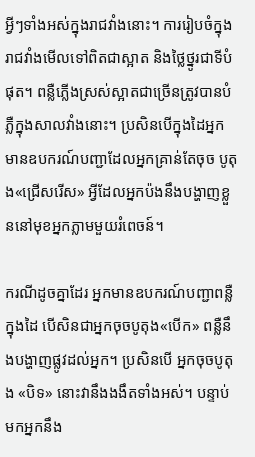អ្វីៗទាំងអស់ក្នុងរាជវាំងនោះ។ ការរៀបចំក្នុងរាជវាំងមើលទៅពិតជាស្អាត និងថ្លៃថ្នូរជាទីបំផុត។ ពន្លឺភ្លើងស្រស់ស្អាតជាច្រើនត្រូវបានបំភ្លឺក្នុងសាលវាំងនោះ។ ប្រសិនបើក្នុងដៃអ្នកមានឧបករណ៍បញ្ជាដែលអ្នកគ្រាន់តែចុច បូតុង«ជ្រើសរើស» អ្វីដែលអ្នកប៉ងនឹងបង្ហាញខ្លួននៅមុខអ្នកភ្លាមមួយរំពេចន៍។

ករណីដូចគ្នាដែរ អ្នកមានឧបករណ៍បញ្ជាពន្លឺក្នុងដៃ បើសិនជាអ្នកចុចបូតុង«បើក» ពន្លឺនឹងបង្ហាញផ្លូវដល់អ្នក។ ប្រសិនបើ អ្នកចុចបូតុង «បិទ» នោះវានឹងងងឹតទាំងអស់។ បន្ទាប់មកអ្នកនឹង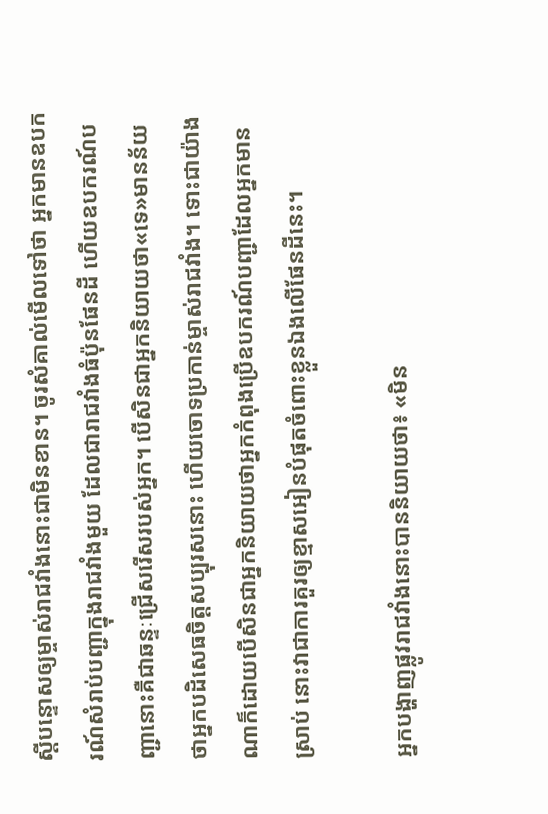ស្តីបន្ទោសឲ្យម្ចាស់រាជវាំងនោះជាមិនខាន។ ចូរសំគាល់មើលទៅថា អ្នកមានឧបករណ៍សំរាប់បញ្ជាក្នុងរាជវាំងមួយ ដែលជារាជវាំងធំប៉ុនផែនដី ហើយឧបករណ៍បញ្ជានោះគឺជាឆន្ទៈជ្រើសរើសរបស់អ្នក។ បើសិនជាអ្នកនិយាយថា«ទេ»មានន័យថាអ្នកបដិសេធចិត្តសប្បុរសនោះ ហើយចោទប្រកាន់ម្ចាស់រាជវាំង។ ទោះជាយ៉ាងណាក៏ដោយបើសិនជាអ្នកនិយាយថាអ្នកកំពុងប្រើឧបករណ៍បញ្ជាដែលអ្នកមានស្រាប់ នោះវាជាការគួរឲ្យខ្មាសអៀនបំផុតចំពោះខ្លួនឯងលើផែនដីនេះ។

អ្នកបង្ហាញផ្លូវរាជវាំងនោះបាននិយាយថា៖ «មិន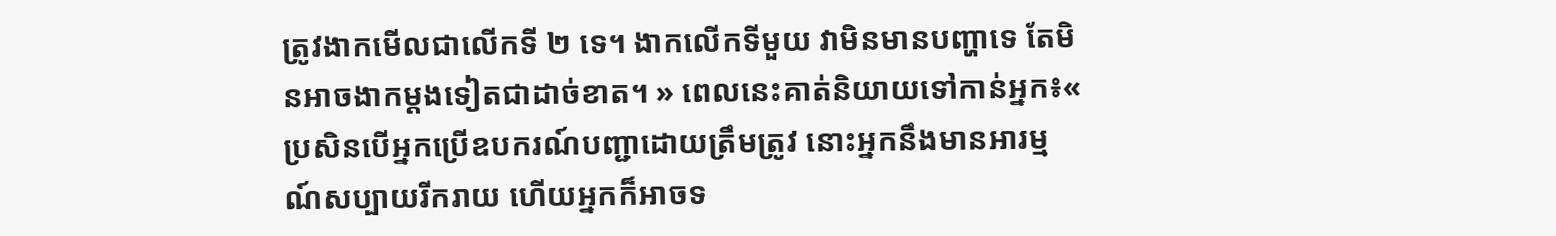ត្រូវងាកមើលជាលើកទី ២ ទេ។ ងាកលើកទីមួយ វាមិនមានបញ្ហាទេ តែមិនអាចងាកម្តងទៀតជាដាច់ខាត។ » ពេលនេះគាត់និយាយទៅកាន់អ្នក៖« ប្រសិនបើអ្នកប្រើឧបករណ៍បញ្ជាដោយត្រឹមត្រូវ នោះអ្នកនឹងមានអារម្មណ៍សប្បាយរីករាយ ហើយអ្នកក៏អាចទ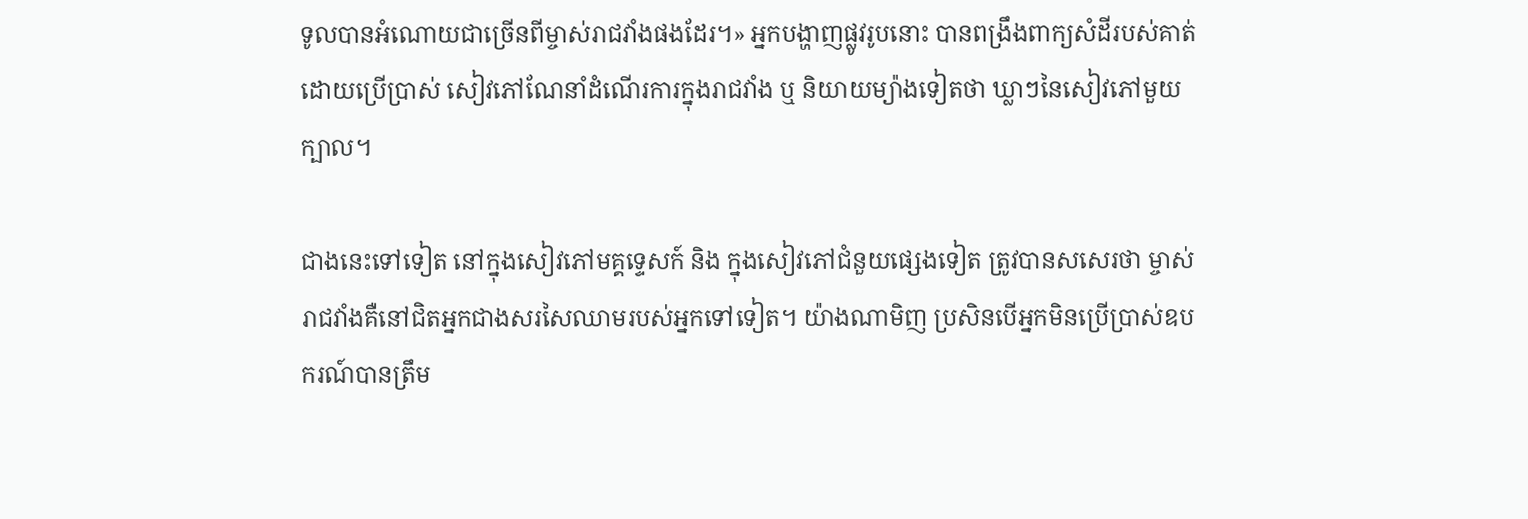ទូលបានអំណោយជាច្រើនពីម្ចាស់រាជវាំងផងដែរ។» អ្នកបង្ហាញផ្លូវរូបនោះ បានពង្រឹងពាក្យសំដីរបស់គាត់ដោយប្រើប្រាស់ សៀវភៅណែនាំដំណើរការក្នុងរាជវាំង ឬ និយាយម្យ៉ាងទៀតថា ឃ្លាៗនៃសៀវភៅមួយក្បាល។

ជាងនេះទៅទៀត នៅក្នុងសៀវភៅមគ្គទ្ទេសក៍ និង ក្នុងសៀវភៅជំនួយផ្សេងទៀត ត្រូវបានសសេរថា ម្ចាស់រាជវាំងគឺនៅជិតអ្នកជាងសរសៃឈាមរបស់អ្នកទៅទៀត។ យ៉ាងណាមិញ ប្រសិនបើអ្នកមិនប្រើប្រាស់ឧបករណ៍បានត្រឹម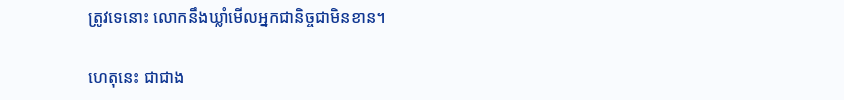ត្រូវទេនោះ លោកនឹងឃ្លាំមើលអ្នកជានិច្ចជាមិនខាន។

ហេតុនេះ ជាជាង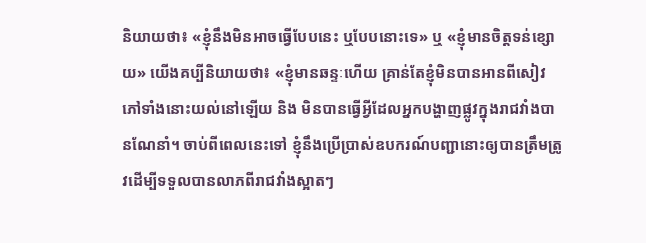និយាយថា៖ «ខ្ញុំនឹងមិនអាចធ្វើបែបនេះ ឬបែបនោះទេ» ឬ «ខ្ញុំមានចិត្តទន់ខ្សោយ» យើងគប្បីនិយាយថា៖ «ខ្ញុំមានឆន្ទៈហើយ គ្រាន់តែខ្ញុំមិនបានអានពីសៀវភៅទាំងនោះយល់នៅឡើយ និង មិនបានធ្វើអ្វីដែលអ្នកបង្ហាញផ្លូវក្នុងរាជវាំងបានណែនាំ។ ចាប់ពីពេលនេះទៅ ខ្ញុំនឹងប្រើប្រាស់ឧបករណ៍បញ្ជានោះឲ្យបានត្រឹមត្រូវដើម្បីទទួលបានលាភពីរាជវាំងស្អាតៗ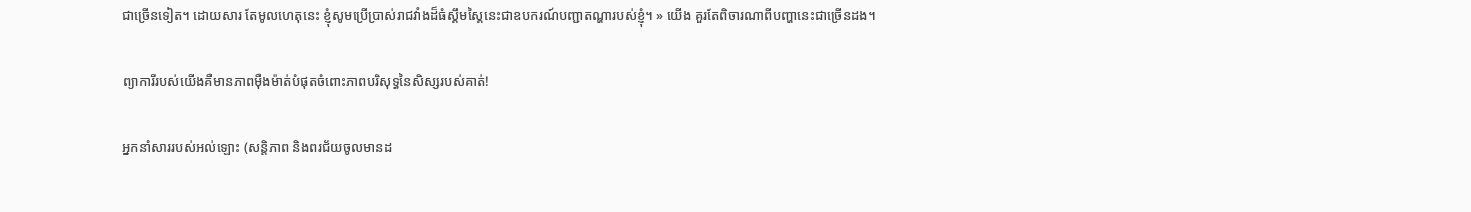ជាច្រើនទៀត។ ដោយសារ តែមូលហេតុនេះ ខ្ញុំសូមប្រើប្រាស់រាជវាំងដ៏ធំស្គឹមស្គៃនេះជាឧបករណ៍បញ្ជាតណ្ហារបស់ខ្ញុំ។ » យើង គួរតែពិចារណាពីបញ្ហានេះជាច្រើនដង។

ព្យាការីរបស់យើងគឺមានភាពម៉ឺងម៉ាត់បំផុតចំពោះភាពបរិសុទ្ធនៃសិស្សរបស់គាត់!

អ្នកនាំសាររបស់អល់ឡោះ (សន្តិភាព និងពរជ័យចូលមានដ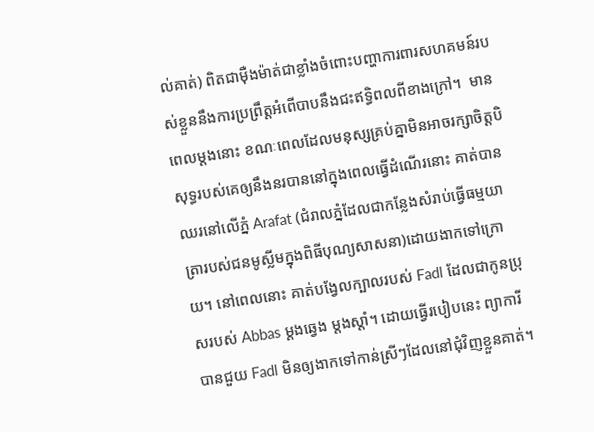ល់គាត់) ពិតជាម៉ឺងម៉ាត់ជាខ្លាំងចំពោះបញ្ហាការពារសហគមន៍របស់ខ្លួននឹងការប្រព្រឹត្តអំពើបាបនឹងជះឥទ្ធិពលពីខាងក្រៅ។  មានពេលម្តងនោះ ខណៈពេលដែលមនុស្សគ្រប់គ្នាមិនអាចរក្សាចិត្តបិសុទ្ធរបស់គេឲ្យនឹងនរបាននៅក្នុងពេលធ្វើដំណើរនោះ គាត់បានឈរនៅលើភ្នំ Arafat (ជំរាលភ្នំដែលជាកន្លែងសំរាប់ធ្វើធម្មយាត្រារបស់ជនមូស្លីមក្នុងពិធីបុណ្យសាសនា)ដោយងាកទៅក្រោយ។ នៅពេលនោះ គាត់បង្វែលក្បាលរបស់ Fadl ដែលជាកូនប្រុសរបស់ Abbas ម្តងឆ្វេង ម្តងស្តាំ។ ដោយធ្វើរបៀបនេះ ព្យាការីបានជួយ Fadl មិនឲ្យងាកទៅកាន់ស្រីៗដែលនៅជុំវិញខ្លួនគាត់។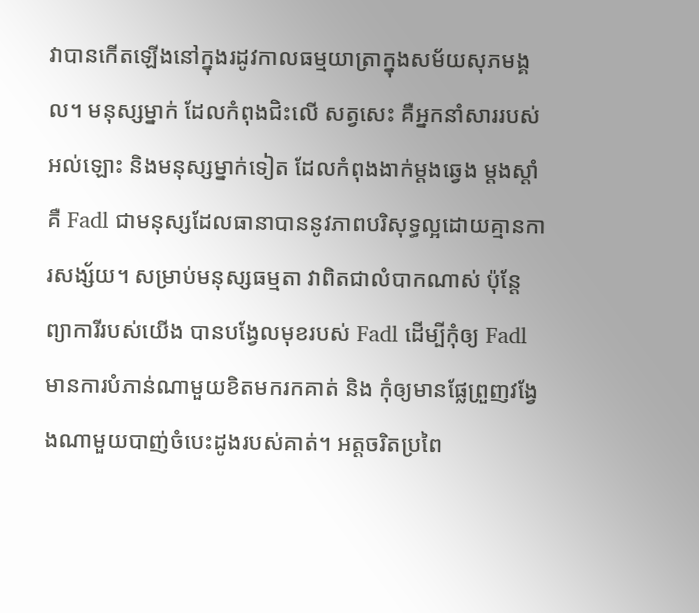វាបានកើតឡើងនៅក្នុងរដូវកាលធម្មយាត្រាក្នុងសម័យសុភមង្គល។ មនុស្សម្នាក់ ដែលកំពុងជិះលើ សត្វសេះ គឺអ្នកនាំសាររបស់អល់ឡោះ និងមនុស្សម្នាក់ទៀត ដែលកំពុងងាក់ម្តងឆ្វេង ម្តងស្តាំគឺ Fadl ជាមនុស្សដែលធានាបាននូវភាពបរិសុទ្ធល្អដោយគ្មានការសង្ស័យ។ សម្រាប់មនុស្សធម្មតា វាពិតជាលំបាកណាស់ ប៉ុន្តែ ព្យាការីរបស់យើង បានបង្វែលមុខរបស់ Fadl ដើម្បីកុំឲ្យ Fadl មានការបំភាន់ណាមួយខិតមករកគាត់ និង កុំឲ្យមានផ្លែព្រួញវង្វែងណាមួយបាញ់ចំបេះដូងរបស់គាត់។ អត្តចរិតប្រពៃ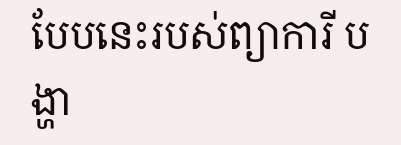បែបនេះរបស់ព្យាការី បង្ហា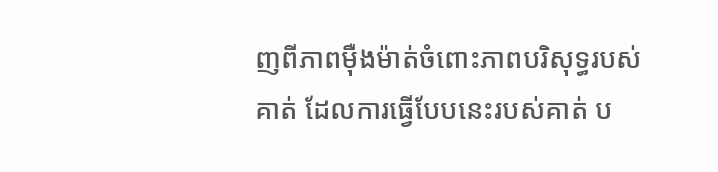ញពីភាពម៉ឺងម៉ាត់ចំពោះភាពបរិសុទ្ធរបស់គាត់ ដែលការធ្វើបែបនេះរបស់គាត់ ប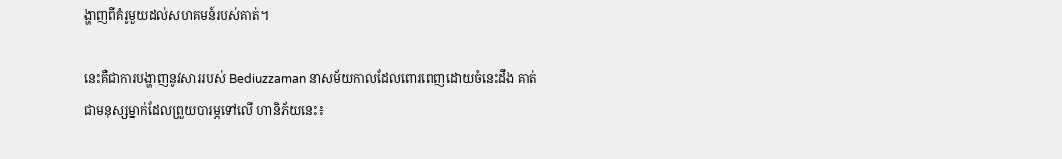ង្ហាញពីគំរូមួយដល់សហគមន៍របស់គាត់។

នេះគឺជាការបង្ហាញនូវសាររបស់ Bediuzzaman នាសម័យកាលដែលពោរពេញដោយចំនេះដឹង គាត់ជាមនុស្សម្នាក់ដែលព្រួយបារម្ភទៅលើ ហានិភ័យនេះ៖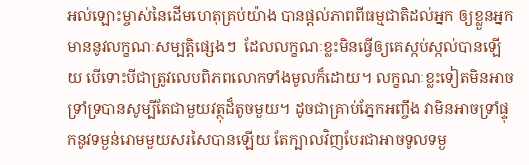អល់ឡោះម្ចាស់នៃដើមហេតុគ្រប់យ៉ាង បានផ្តល់ភាពពីធម្មជាតិដល់អ្នក ឲ្យខ្លួនអ្នកមាននូវលក្ខណៈសម្បត្តិផ្សេងៗ  ដែលលក្ខណៈខ្លះមិនធ្វើឲ្យគេស្កប់ស្កល់បានឡើយ បើទោះបីជាត្រូវលេបពិភពលោកទាំងមូលក៏ដោយ។ លក្ខណៈខ្លះទៀតមិនអាចទ្រាំទ្របានសូម្បីតែជាមួយវត្ថុដ៏តូចមួយ។ ដូចជាគ្រាប់ភ្នែកអញ្ចឹង វាមិនអាចទ្រាំផ្ទុកនូវទម្ងន់រោមមួយសរសៃបានឡើយ តែក្បាលវិញបែរជាអាចទូលទម្ង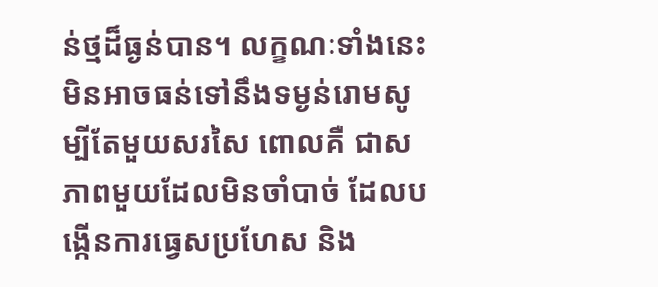ន់ថ្មដ៏ធ្ងន់បាន។ លក្ខណៈទាំងនេះមិនអាចធន់ទៅនឹងទម្ងន់រោមសូម្បីតែមួយសរសៃ ពោលគឺ ជាសភាពមួយដែលមិនចាំបាច់ ដែលបង្កើនការធ្វេសប្រហែស និង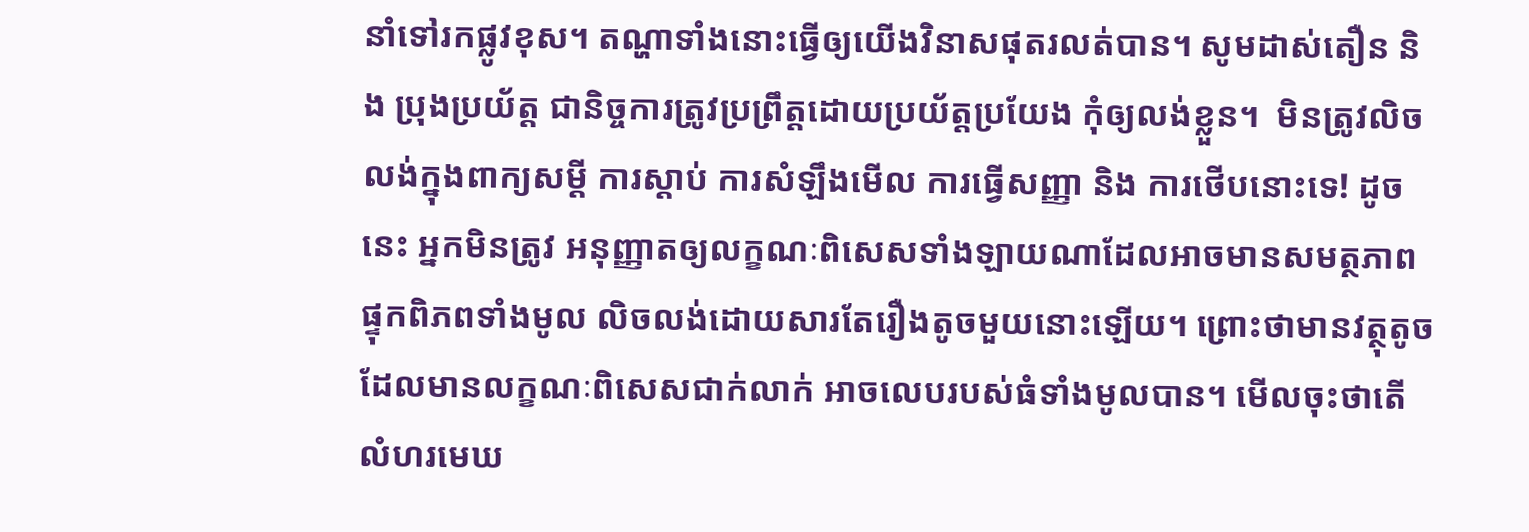នាំទៅរកផ្លូវខុស។ តណ្ហាទាំងនោះធ្វើឲ្យយើងវិនាសផុតរលត់បាន។ សូមដាស់តឿន និង ប្រុងប្រយ័ត្ត ជានិច្ចការត្រូវប្រព្រឹត្តដោយប្រយ័ត្តប្រយែង កុំឲ្យលង់ខ្លួន។  មិនត្រូវលិចលង់ក្នុងពាក្យសម្តី ការស្តាប់ ការសំឡឹងមើល ការធ្វើសញ្ញា និង ការថើបនោះទេ! ដូចនេះ អ្នកមិនត្រូវ អនុញ្ញាតឲ្យលក្ខណៈពិសេសទាំងឡាយណាដែលអាចមានសមត្ថភាពផ្ទុកពិភពទាំងមូល លិចលង់ដោយសារតែរឿងតូចមួយនោះឡើយ។ ព្រោះថាមានវត្ថុតូចដែលមានលក្ខណៈពិសេសជាក់លាក់ អាចលេបរបស់ធំទាំងមូលបាន។ មើលចុះថាតើលំហរមេឃ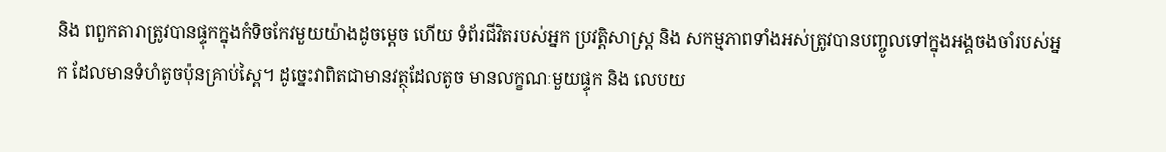និង ពពួកតារាត្រូវបានផ្ទុកក្នុងកំទិចកែវមួយយ៉ាងដូចម្តេច ហើយ ទំព័រជីវិតរបស់អ្នក ប្រវត្តិសាស្ត្រ និង សកម្មភាពទាំងអស់ត្រូវបានបញ្ចូលទៅក្នុងអង្គចងចាំរបស់អ្នក ដែលមានទំហំតូចប៉ុនគ្រាប់ស្ពៃ។ ដូច្នេះវាពិតជាមានវត្ថុដែលតូច មានលក្ខណៈមួយផ្ទុក និង លេបយ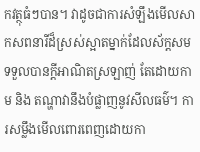កវត្ថុធំៗបាន។ វាដូចជាការសំឡឹងមើលសាកសពនារីដ៏ស្រស់ស្អាតម្នាក់ដែលស័ក្តសមទទួលបានក្តីអាណិតស្រឡាញ់ តែដោយកាម និង តណ្ហាវានឹងបំផ្លាញនូវសីលធម៌។ ការសម្លឹងមើលពោរពេញដោយកា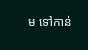ម ទៅកាន់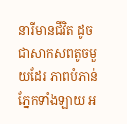នារីមានជីវិត ដូចជាសាកសពតូចមួយដែរ ភាពបំភាន់ភ្នែកទាំងឡាយ អ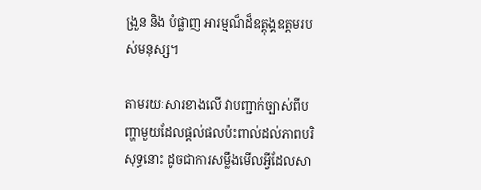ង្រួន និង បំផ្លាញ អារម្មណ៏ដ៏ឧត្តុង្គឧត្តមរបស់មនុស្ស។

តាមរយៈសារខាងលើ វាបញ្ជាក់ច្បាស់ពីបញ្ហាមួយដែលផ្តល់ផលប៉ះពាល់ដល់ភាពបរិសុទ្ធនោះ ដូចជាការសម្លឹងមើលអ្វីដែលសា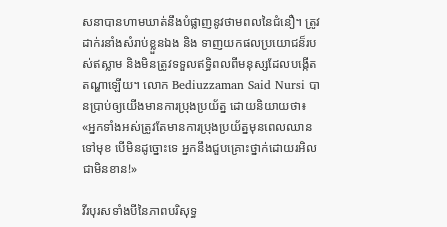សនាបានហាមឃាត់នឹងបំផ្លាញនូវថាមពលនៃជំនឿ។ ត្រូវដាក់រនាំងសំរាប់ខ្លួនឯង និង ទាញយកផលប្រយោជន៏របស់ឥស្លាម និងមិនត្រូវទទួលឥទ្ធិពលពីមនុស្សដែលបង្កើតតណ្ហាឡើយ។ លោក Bediuzzaman Said Nursi បានប្រាប់ឲ្យយើងមានការប្រុងប្រយ័ត្ន ដោយនិយាយថា៖ «អ្នកទាំងអស់ត្រូវតែមានការប្រុងប្រយ័ត្នមុនពេលឈានទៅមុខ បើមិនដូច្នោះទេ អ្នកនឹងជួបគ្រោះថ្នាក់ដោយរអិលជាមិនខាន!»

វីរបុរសទាំងបីនៃភាពបរិសុទ្ធ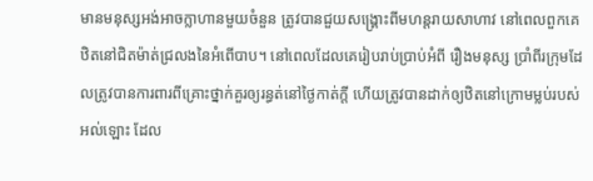មានមនុស្សអង់អាចក្លាហានមួយចំនួន ត្រូវបានជួយសង្គ្រោះពីមហន្តរាយសាហាវ នៅពេលពួកគេឋិតនៅជិតម៉ាត់ជ្រលងនៃអំពើបាប។ នៅពេលដែលគេរៀបរាប់ប្រាប់អំពី រឿងមនុស្ស ប្រាំពីរក្រុមដែលត្រូវបានការពារពីគ្រោះថ្នាក់គួរឲ្យរន្ធត់នៅថ្ងៃកាត់ក្តី ហើយត្រូវបានដាក់ឲ្យឋិតនៅក្រោមម្លប់របស់អល់ឡោះ ដែល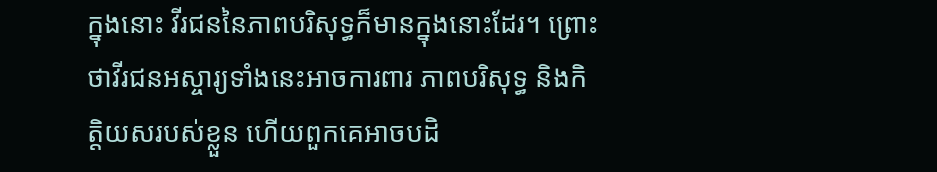ក្នុងនោះ វីរជននៃភាពបរិសុទ្ធក៏មានក្នុងនោះដែរ។ ព្រោះថាវីរជនអស្ចារ្យទាំងនេះអាចការពារ ភាពបរិសុទ្ធ និងកិត្តិយសរបស់ខ្លួន ហើយពួកគេអាចបដិ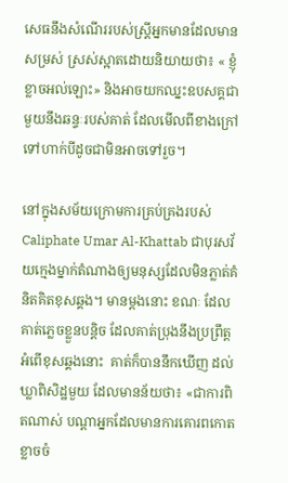សេធនឹងសំណើររបស់ស្រ្តីអ្នកមានដែលមានសម្រស់ ស្រស់ស្អាតដោយនិយាយថា៖ « ខ្ញុំខ្លាចអល់ឡោះ» និងអាចយកឈ្នះឧបសគ្គជាមួយនឹងឆន្ទៈរបស់គាត់ ដែលមើលពីខាងក្រៅទៅហាក់បីដូចជាមិនអាចទៅរួច។

នៅក្នុងសម័យក្រោមការគ្រប់គ្រងរបស់ Caliphate Umar Al-Khattab ជាបុរសវ័យក្មេងម្នាក់តំណាងឲ្យមនុស្សដែលមិនភ្លាត់គំនិតគិតខុសឆ្គង។ មានម្តងនោះ ខណៈ ដែលគាត់ភ្លេចខ្លួនបន្តិច ដែលគាត់ប្រុងនឹងប្រព្រឹត្តអំពើខុសឆ្គងនោះ  គាត់ក៏បាននឹកឃើញ ដល់ឃ្លាពិសិដ្ឋមួយ ដែលមានន័យថា៖ «ជាការពិតណាស់ បណ្តាអ្នកដែលមានការគោរពកោតខ្លាចចំ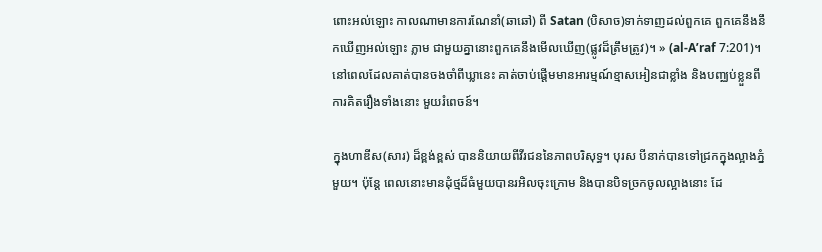ពោះអល់ឡោះ កាលណាមានការណែនាំ(ឆាឆៅ) ពី Satan (បិសាច)ទាក់ទាញដល់ពួកគេ ពួកគេនឹងនឹកឃើញអល់ឡោះ ភ្លាម ជាមួយគ្នានោះពួកគេនឹងមើលឃើញ(ផ្លូវដ៏ត្រឹមត្រូវ)។ » (al-A’raf 7:201)។ នៅពេលដែលគាត់បានចងចាំពីឃ្លានេះ គាត់ចាប់ផ្តើមមានអារម្មណ៍ខ្មាសអៀនជាខ្លាំង និងបញ្ឈប់ខ្លួនពីការគិតរឿងទាំងនោះ មួយរំពេចន៍។

ក្នុងហាឌីស(សារ) ដ៏ខ្ពង់ខ្ពស់ បាននិយាយពីវីរជននៃភាពបរិសុទ្ធ។ បុរស បីនាក់បានទៅជ្រកក្នុងល្អាងភ្នំមួយ។ ប៉ុន្តែ ពេលនោះមានដុំថ្មដ៏ធំមួយបានរអិលចុះក្រោម និងបានបិទច្រកចូលល្អាងនោះ ដែ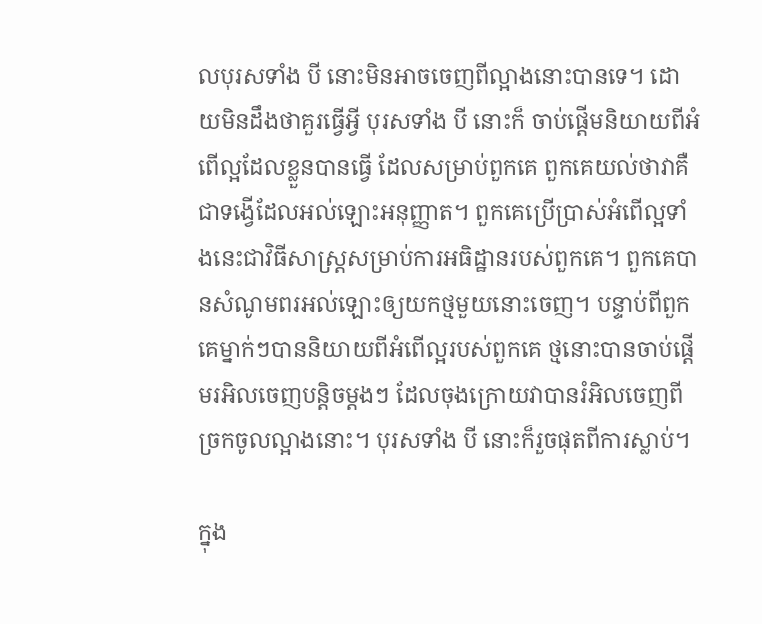លបុរសទាំង បី នោះមិនអាចចេញពីល្អាងនោះបានទេ។ ដោយមិនដឹងថាគួរធ្វើអ្វី បុរសទាំង បី នោះក៏ ចាប់ផ្តើមនិយាយពីអំពើល្អដែលខ្លួនបានធ្វើ ដែលសម្រាប់ពួកគេ ពួកគេយល់ថាវាគឺជាទង្វើដែលអល់ឡោះអនុញ្ញាត។ ពួកគេប្រើប្រាស់អំពើល្អទាំងនេះជាវិធីសាស្រ្តសម្រាប់ការអធិដ្ឋានរបស់ពួកគេ។ ពួកគេបានសំណូមពរអល់ឡោះឲ្យយកថ្មមួយនោះចេញ។ បន្ទាប់ពីពួកគេម្នាក់ៗបាននិយាយពីអំពើល្អរបស់ពួកគេ ថ្មនោះបានចាប់ផ្តើមរអិលចេញបន្តិចម្តងៗ ដែលចុងក្រោយវាបានរំអិលចេញពីច្រកចូលល្អាងនោះ។ បុរសទាំង បី នោះក៏រួចផុតពីការស្លាប់។

ក្នុង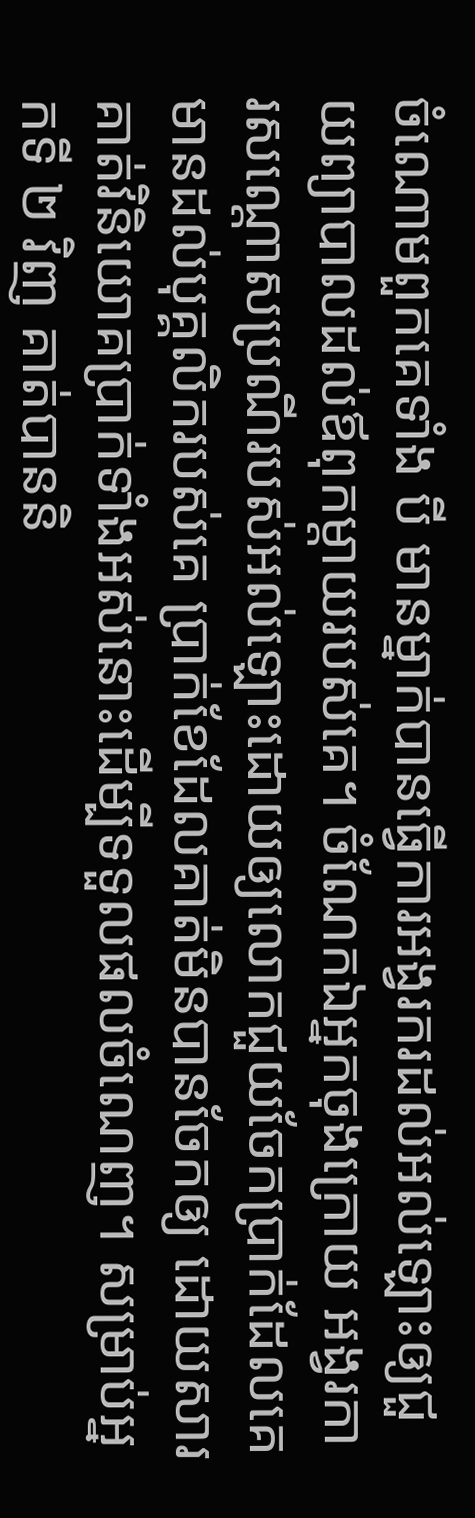ចំណោមពួកគេទាំង បី មានម្នាក់បានធ្វើការអង្វរករដល់អល់ឡោះឲ្យជួយព្យាបាលដល់ឪពុកម្តាយរបស់គេ។ ចំណែកឯអ្នកចុងក្រោយ អង្វរការសណ្តោសប្រណីរបស់អល់ឡោះដោយឲ្យលោកជួយចែកប្រាក់ដែលគេមានដល់បុគ្គលិករបស់គេ ប្រាក់ខែដែលគាត់មិនបានចែកឲ្យ ដោយសារគាត់វិនិយោគប្រាក់ទាំងអស់នោះដើម្បីទទួលផលចំណេញ។ សម្រាប់អ្នកទី ២ វិញ គាត់បាននិ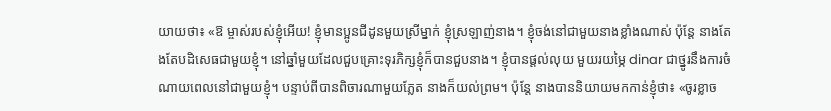យាយថា៖ «ឱ ម្ចាស់របស់ខ្ញុំអើយ! ខ្ញុំមានប្អូនជីដូនមួយស្រីម្នាក់ ខ្ញុំស្រឡាញ់នាង។ ខ្ញុំចង់នៅជាមួយនាងខ្លាំងណាស់ ប៉ុន្តែ នាងតែងតែបដិសេធជាមួយខ្ញុំ។ នៅឆ្នាំមួយដែលជួបគ្រោះទុរភិក្សខ្ញុំក៏បានជួបនាង។ ខ្ញុំបានផ្តល់លុយ មួយរយម្ភៃ dinar ជាថ្នូរនឹងការចំណាយពេលនៅជាមួយខ្ញុំ។ បន្ទាប់ពីបានពិចារណាមួយភ្លែត នាងក៏យល់ព្រម។ ប៉ុន្តែ នាងបាននិយាយមកកាន់ខ្ញុំថា៖ «ចូរខ្លាច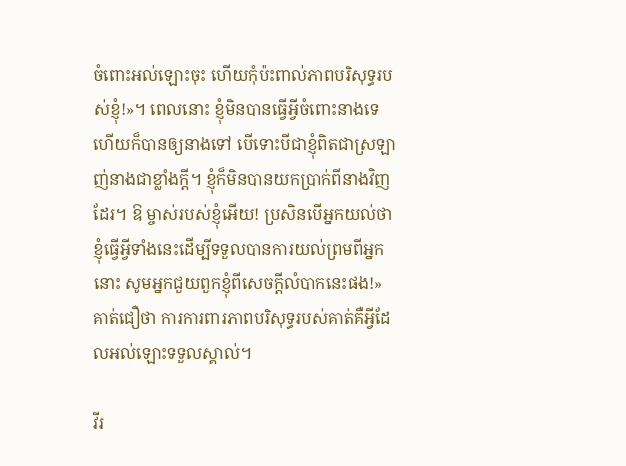ចំពោះអល់ឡោះចុះ ហើយកុំប៉ះពាល់ភាពបរិសុទ្ធរបស់ខ្ញុំ!»។ ពេលនោះ ខ្ញុំមិនបានធ្វើអ្វីចំពោះនាងទេ ហើយក៏បានឲ្យនាងទៅ បើទោះបីជាខ្ញុំពិតជាស្រឡាញ់នាងជាខ្លាំងក្តី។ ខ្ញុំក៏មិនបានយកប្រាក់ពីនាងវិញដែរ។ ឱ ម្ចាស់របស់ខ្ញុំអើយ! ប្រសិនបើអ្នកយល់ថាខ្ញុំធ្វើអ្វីទាំងនេះដើម្បីទទួលបានការយល់ព្រមពីអ្នកនោះ សូមអ្នកជួយពួកខ្ញុំពីសេចក្តីលំបាកនេះផង!» គាត់ជឿថា ការការពារភាពបរិសុទ្ធរបស់គាត់គឺអ្វីដែលអល់ឡោះទទួលស្គាល់។

វីរ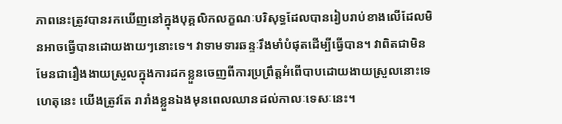ភាពនេះត្រូវបានរកឃើញនៅក្នុងបុគ្គលិកលក្ខណៈបរិសុទ្ធដែលបានរៀបរាប់ខាងលើដែលមិនអាចធ្វើបានដោយងាយៗនោះទេ។ វាទាមទារឆន្ទៈរឹងមាំបំផុតដើម្បីធ្វើបាន។ វាពិតជាមិនមែនជារឿងងាយស្រួលក្នុងការដកខ្លួនចេញពីការប្រព្រឹត្តអំពើបាបដោយងាយស្រួលនោះទេ ហេតុនេះ យើងត្រូវតែ រារាំងខ្លួនឯងមុនពេលឈានដល់កាលៈទេសៈនេះ។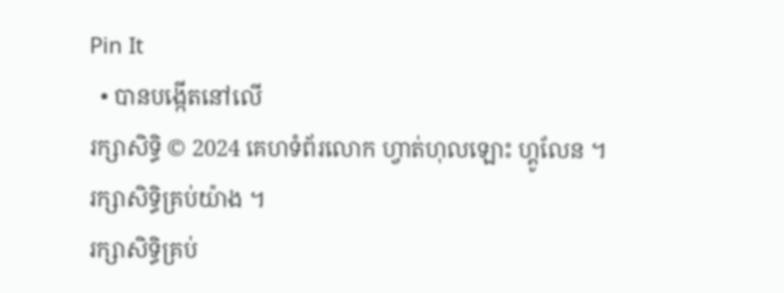Pin It
  • បានបង្កើតនៅលើ
រក្សាសិទ្ធិ © 2024 គេហទំព័រលោក ហ្វាត់ហុលឡោះ ហ្គូលែន ។ រក្សាសិទ្ធិគ្រប់យ៉ាង ។
រក្សាសិទ្ធិគ្រប់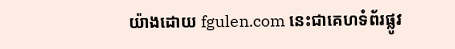យ៉ាងដោយ fgulen.com នេះជាគេហទំព័រផ្លូវ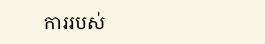ការរបស់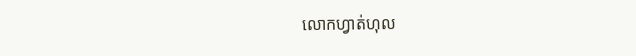លោកហ្វាត់ហុល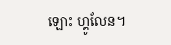ឡោះ ហ្គូលែន។